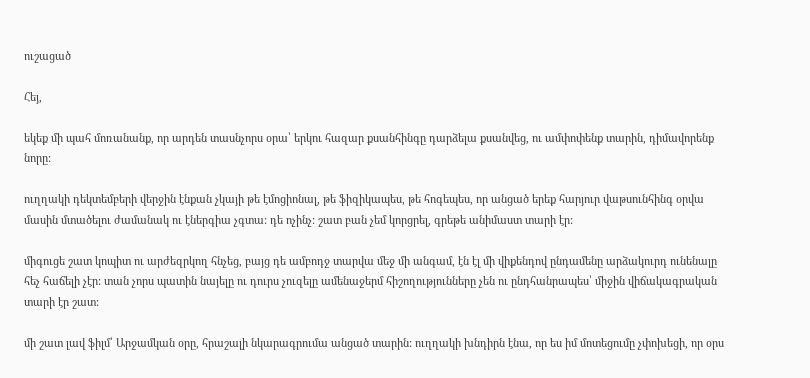ուշացած

Հեյ,

եկեք մի պահ մոռանանք, որ արդեն տասնչորս օրա՝ երկու հազար քսանհինգը դարձելա քսանվեց, ու ամփոփենք տարին, դիմավորենք նորը:

ուղղակի դեկտեմբերի վերջին էնքան չկայի թե էմոցիոնալ, թե ֆիզիկապես, թե հոգեպես, որ անցած երեք հարյուր վաթսունհինգ օրվա մասին մտածելու ժամանակ ու էներգիա չգտա: դե ոչինչ: շատ բան չեմ կորցրել, գրեթե անիմաստ տարի էր:

միգուցե շատ կոպիտ ու արժեզրկող հնչեց, բայց դե ամբոդջ տարվա մեջ մի անգամ, էն էլ մի վիքենդով ընդամենը արձակուրդ ունենալը հեչ հաճելի չէր: տան չորս պատին նայելը ու դուրս չուզելը ամենաջերմ հիշողությունները չեն ու ընդհանրապես՝ միջին վիճակագրական տարի էր շատ:

մի շատ լավ ֆիլմ՝ Արջամկան օրը, հրաշալի նկարագրումա անցած տարին: ուղղակի խնդիրն էնա, որ ես իմ մոտեցումը չփոխեցի, որ օրս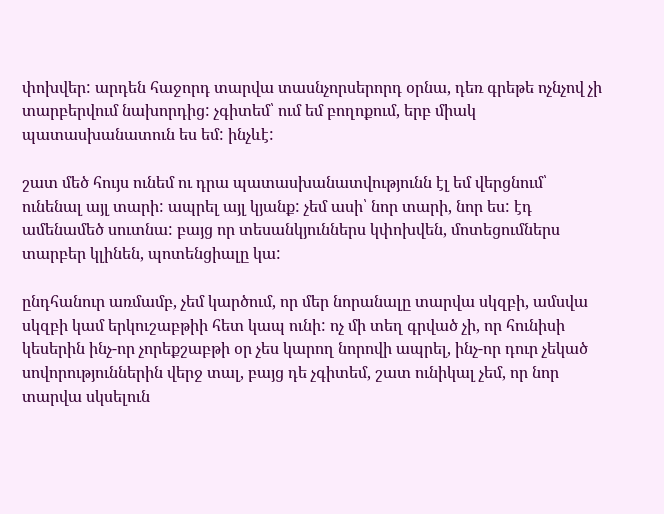փոխվեր: արդեն հաջորդ տարվա տասնչորսերորդ օրնա, դեռ գրեթե ոչնչով չի տարբերվում նախորդից: չգիտեմ՝ ում եմ բողոքում, երբ միակ պատասխանատուն ես եմ: ինչևէ:

շատ մեծ հույս ունեմ ու դրա պատասխանատվությունն էլ եմ վերցնում՝ ունենալ այլ տարի: ապրել այլ կյանք: չեմ ասի՝ նոր տարի, նոր ես: էդ ամենամեծ սուտնա: բայց որ տեսանկյուններս կփոխվեն, մոտեցումներս տարբեր կլինեն, պոտենցիալը կա:

ընդհանուր առմամբ, չեմ կարծում, որ մեր նորանալը տարվա սկզբի, ամսվա սկզբի կամ երկուշաբթիի հետ կապ ունի: ոչ մի տեղ գրված չի, որ հունիսի կեսերին ինչ-որ չորեքշաբթի օր չես կարող նորովի ապրել, ինչ-որ դուր չեկած սովորություններին վերջ տալ, բայց դե չգիտեմ, շատ ունիկալ չեմ, որ նոր տարվա սկսելուն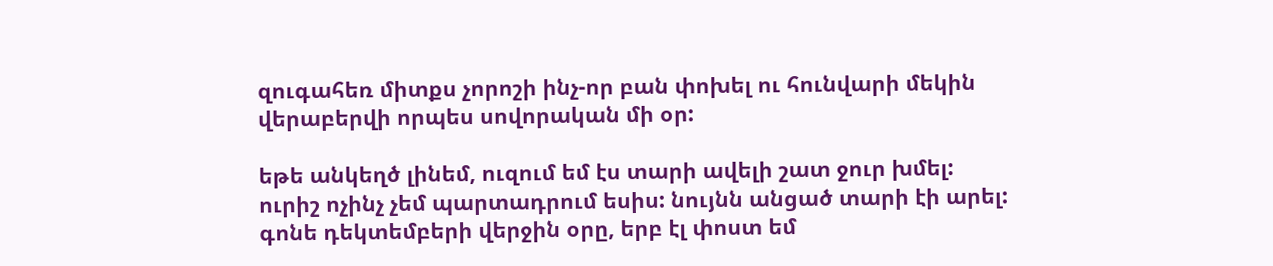զուգահեռ միտքս չորոշի ինչ-որ բան փոխել ու հունվարի մեկին վերաբերվի որպես սովորական մի օր:

եթե անկեղծ լինեմ, ուզում եմ էս տարի ավելի շատ ջուր խմել: ուրիշ ոչինչ չեմ պարտադրում եսիս: նույնն անցած տարի էի արել: գոնե դեկտեմբերի վերջին օրը, երբ էլ փոստ եմ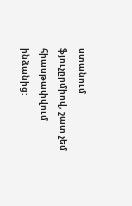ստանում ֆյուչըրմիով, շատ չեմ հիասթափվում ինձանից: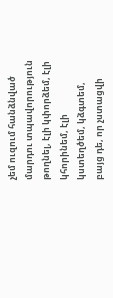չեմ ուզում հանձնված մարդու տպավորություն թողնել, էլի կփորձեմ, էլի կհորինեմ, էլի կստեղծեմ, կձգտեմ, բայց դե, որ չստացվի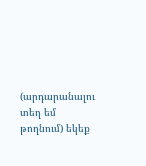(արդարանալու տեղ եմ թողնում) եկեք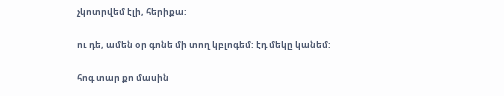չկոտրվեմ էլի, հերիքա:

ու դե, ամեն օր գոնե մի տող կբլոգեմ: էդ մեկը կանեմ:

հոգ տար քո մասին